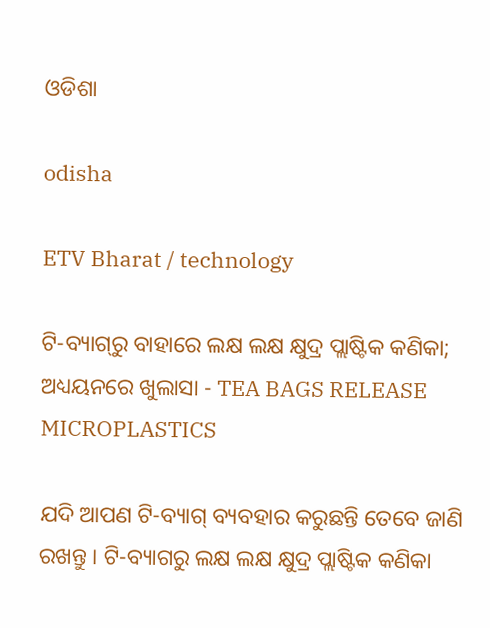ଓଡିଶା

odisha

ETV Bharat / technology

ଟି-ବ୍ୟାଗ୍‌ରୁ ବାହାରେ ଲକ୍ଷ ଲକ୍ଷ କ୍ଷୁଦ୍ର ପ୍ଲାଷ୍ଟିକ କଣିକା; ଅଧ୍ୟୟନରେ ଖୁଲାସା - TEA BAGS RELEASE MICROPLASTICS

ଯଦି ଆପଣ ଟି-ବ୍ୟାଗ୍‌ ବ୍ୟବହାର କରୁଛନ୍ତି ତେବେ ଜାଣି ରଖନ୍ତୁ । ଟି-ବ୍ୟାଗରୁ ଲକ୍ଷ ଲକ୍ଷ କ୍ଷୁଦ୍ର ପ୍ଲାଷ୍ଟିକ କଣିକା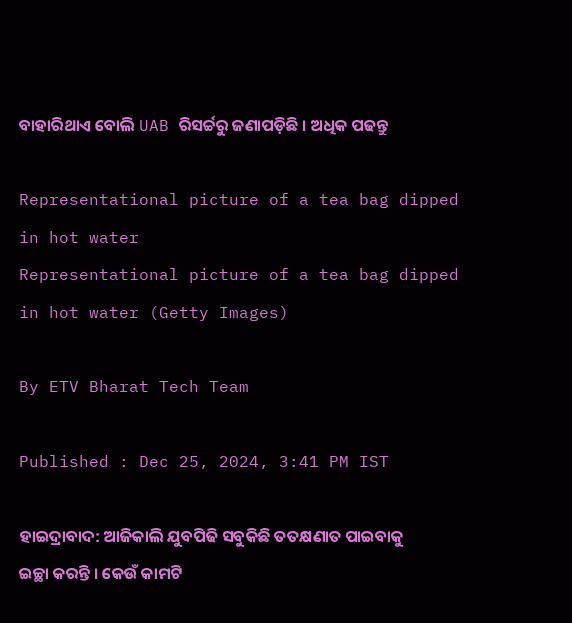ବାହାରିଥାଏ ବୋଲି UAB ରିସର୍ଚ୍ଚରୁ ଜଣାପଡ଼ିଛି । ଅଧିକ ପଢନ୍ତୁ

Representational picture of a tea bag dipped in hot water
Representational picture of a tea bag dipped in hot water (Getty Images)

By ETV Bharat Tech Team

Published : Dec 25, 2024, 3:41 PM IST

ହାଇଦ୍ରାବାଦ: ଆଜିକାଲି ଯୁବପିଢି ସବୁକିଛି ତତକ୍ଷଣାତ ପାଇବାକୁ ଇଚ୍ଛା କରନ୍ତି । କେଉଁ କାମଟି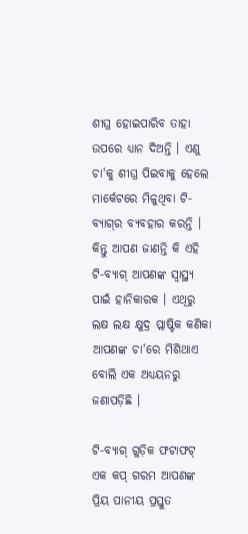ଶୀଘ୍ର ହୋଇପାରିବ ତାହା ଉପରେ ଧ୍ୟାନ ଦିଅନ୍ତି । ଏଣୁ ଚା'କୁ ଶୀଘ୍ର ପିଇବାକୁ ହେଲେ ମାର୍କେଟରେ ମିଳୁଥିବା ଟି-ବ୍ୟାଗ୍‌ର ବ୍ୟବହାର କରନ୍ତି । କିନ୍ତୁ ଆପଣ ଜାଣନ୍ତି କି ଏହି ଟି-ବ୍ୟାଗ‌୍‌ ଆପଣଙ୍କ ସ୍ବାସ୍ଥ୍ୟ ପାଇଁ ହାନିକାରକ । ଏଥିରୁ ଲକ୍ଷ ଲକ୍ଷ କ୍ଷୁଦ୍ର ପ୍ଲାଷ୍ଟିକ କଣିକା ଆପଣଙ୍କ ଚା'ରେ ମିଶିଥାଏ ବୋଲି ଏକ ଅଧ୍ୟୟନରୁ ଜଣାପଡ଼ିଛି ।

ଟି-ବ୍ୟାଗ୍‌ ଗୁଡ଼ିକ ଫଟାଫଟ୍‌ ଏକ କପ୍ ଗରମ ଆପଣଙ୍କ ପ୍ରିୟ ପାନୀୟ ପ୍ରସ୍ତୁତ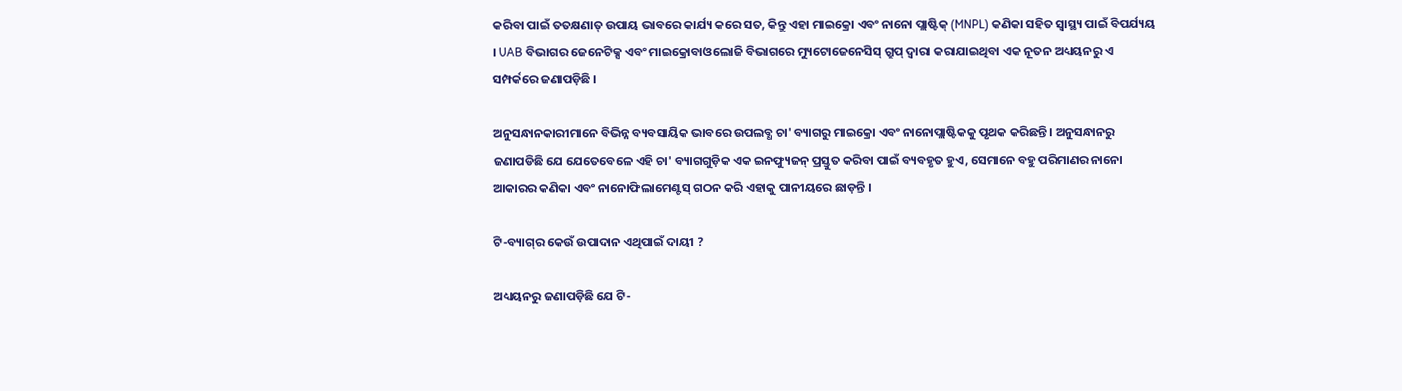କରିବା ପାଇଁ ତତକ୍ଷଣାତ୍ ଉପାୟ ଭାବରେ କାର୍ଯ୍ୟ କରେ ସତ, କିନ୍ତୁ ଏହା ମାଇକ୍ରୋ ଏବଂ ନାନୋ ପ୍ଲାଷ୍ଟିକ୍ (MNPL) କଣିକା ସହିତ ସ୍ବାସ୍ଥ୍ୟ ପାଇଁ ବିପର୍ଯ୍ୟୟ । UAB ବିଭାଗର ଜେନେଟିକ୍ସ ଏବଂ ମାଇକ୍ରୋବାଓଲୋଜି ବିଭାଗରେ ମ୍ୟୁଟୋଜେନେସିସ୍ ଗ୍ରୁପ୍ ଦ୍ବାରା କରାଯାଇଥିବା ଏକ ନୂତନ ଅଧ୍ୟୟନରୁ ଏ ସମ୍ପର୍କରେ ଜଣାପଡ଼ିଛି ।

ଅନୁସନ୍ଧାନକାରୀମାନେ ବିଭିନ୍ନ ବ୍ୟବସାୟିକ ଭାବରେ ଉପଲବ୍ଧ ଚା' ବ୍ୟାଗରୁ ମାଇକ୍ରୋ ଏବଂ ନାନୋପ୍ଲାଷ୍ଟିକକୁ ପୃଥକ କରିଛନ୍ତି । ଅନୁସନ୍ଧାନରୁ ଜଣାପଡିଛି ଯେ ଯେତେବେଳେ ଏହି ଚା' ବ୍ୟାଗଗୁଡ଼ିକ ଏକ ଇନଫ୍ୟୁଜନ୍ ପ୍ରସ୍ତୁତ କରିବା ପାଇଁ ବ୍ୟବହୃତ ହୁଏ, ସେମାନେ ବହୁ ପରିମାଣର ନାନୋ ଆକାରର କଣିକା ଏବଂ ନାନୋଫିଲାମେଣ୍ଟସ୍ ଗଠନ କରି ଏହାକୁ ପାନୀୟରେ ଛାଡ଼ନ୍ତି ।

ଟି-ବ୍ୟାଗ୍‌ର କେଉଁ ଉପାଦାନ ଏଥିପାଇଁ ଦାୟୀ ?

ଅଧ୍ୟୟନରୁ ଜଣାପଡ଼ିଛି ଯେ ଟି-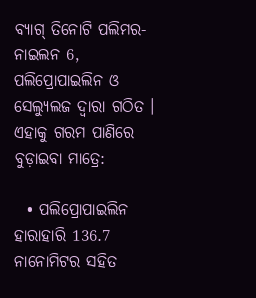ବ୍ୟାଗ୍ ତିନୋଟି ପଲିମର- ନାଇଲନ 6, ପଲିପ୍ରୋପାଇଲିନ ଓ ସେଲ୍ୟୁଲଜ ଦ୍ବାରା ଗଠିତ । ଏହାକୁ ଗରମ ପାଣିରେ ବୁଡ଼ାଇବା ମାତ୍ରେ:

  • ପଲିପ୍ରୋପାଇଲିନ ହାରାହାରି 136.7 ନାନୋମିଟର ସହିତ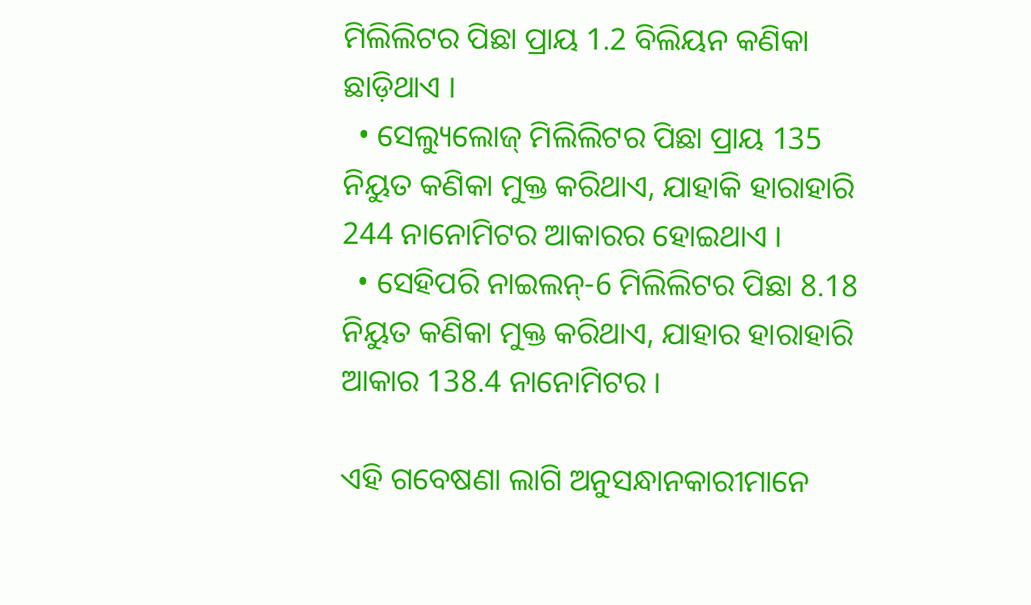ମିଲିଲିଟର ପିଛା ପ୍ରାୟ 1.2 ବିଲିୟନ କଣିକା ଛାଡ଼ିଥାଏ ।
  • ସେଲ୍ୟୁଲୋଜ୍ ମିଲିଲିଟର ପିଛା ପ୍ରାୟ 135 ନିୟୁତ କଣିକା ମୁକ୍ତ କରିଥାଏ, ଯାହାକି ହାରାହାରି 244 ନାନୋମିଟର ଆକାରର ହୋଇଥାଏ ।
  • ସେହିପରି ନାଇଲନ୍-6 ମିଲିଲିଟର ପିଛା 8.18 ନିୟୁତ କଣିକା ମୁକ୍ତ କରିଥାଏ, ଯାହାର ହାରାହାରି ଆକାର 138.4 ନାନୋମିଟର ।

ଏହି ଗବେଷଣା ଲାଗି ଅନୁସନ୍ଧାନକାରୀମାନେ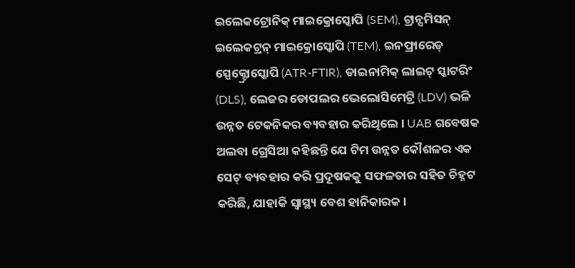ଇଲେକଟ୍ରୋନିକ୍ ମାଇକ୍ରୋସ୍କୋପି (SEM), ଟ୍ରାନ୍ସମିସନ୍ ଇଲେକଟ୍ରନ୍ ମାଇକ୍ରୋସ୍କୋପି (TEM), ଇନଫ୍ରାରେଡ୍ ସ୍ପେକ୍ଟ୍ରୋସ୍କୋପି (ATR-FTIR), ଡାଇନାମିକ୍ ଲାଇଟ୍ ସ୍କାଟରିଂ (DLS), ଲେଜର ଡୋପଲର ଭେଲୋସିମେଟ୍ରି (LDV) ଭଳି ଉନ୍ନତ ଟେକନିକର ବ୍ୟବହାର କରିଥିଲେ । UAB ଗବେଷକ ଅଲବା ଗ୍ରେସିଆ କହିଛନ୍ତି ଯେ ଟିମ ଉନ୍ନତ କୌଶଳର ଏକ ସେଟ୍ ବ୍ୟବହାର କରି ପ୍ରଦୂଷକକୁ ସଫଳତାର ସହିତ ଚିହ୍ନଟ କରିଛି, ଯାହାକି ସ୍ବାସ୍ଥ୍ୟ ବେଶ ହାନିକାରକ ।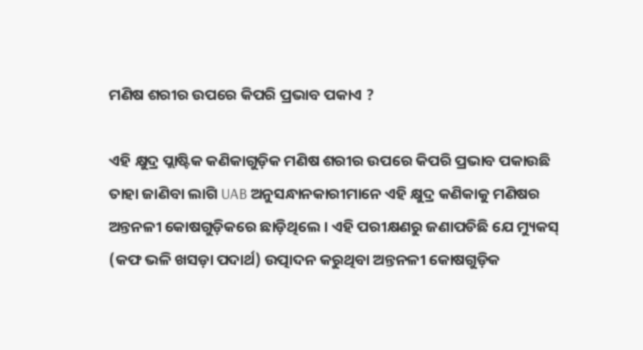ମଣିଷ ଶରୀର ଉପରେ କିପରି ପ୍ରଭାବ ପକାଏ ?

ଏହି କ୍ଷୁଦ୍ର ପ୍ଲାଷ୍ଟିକ କଣିକାଗୁଡ଼ିକ ମଣିଷ ଶରୀର ଉପରେ କିପରି ପ୍ରଭାବ ପକାଉଛି ତାହା ଜାଣିବା ଲାଗି UAB ଅନୁସନ୍ଧାନକାରୀମାନେ ଏହି କ୍ଷୁଦ୍ର କଣିକାକୁ ମଣିଷର ଅନ୍ତନଳୀ କୋଷଗୁଡ଼ିକରେ ଛାଡ଼ିଥିଲେ । ଏହି ପରୀକ୍ଷଣରୁ ଜଣାପଡିଛି ଯେ ମ୍ୟୁକସ୍ (କଫ ଭଳି ଖସଡ଼ା ପଦାର୍ଥ) ଉତ୍ପାଦନ କରୁଥିବା ଅନ୍ତନଳୀ କୋଷଗୁଡ଼ିକ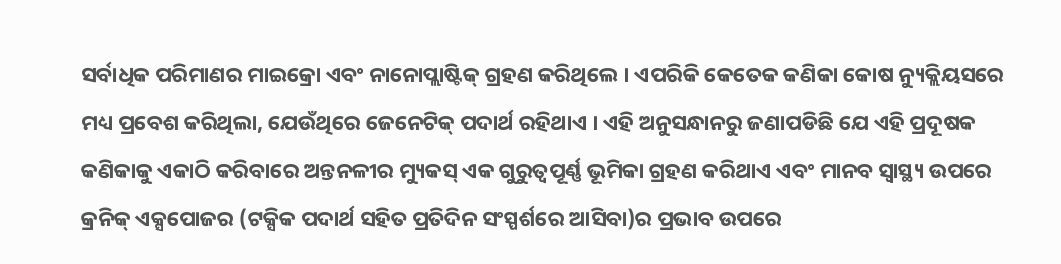ସର୍ବାଧିକ ପରିମାଣର ମାଇକ୍ରୋ ଏବଂ ନାନୋପ୍ଲାଷ୍ଟିକ୍ ଗ୍ରହଣ କରିଥିଲେ । ଏପରିକି କେତେକ କଣିକା କୋଷ ନ୍ୟୁକ୍ଲିୟସରେ ମଧ୍ୟ ପ୍ରବେଶ କରିଥିଲା, ଯେଉଁଥିରେ ଜେନେଟିକ୍ ପଦାର୍ଥ ରହିଥାଏ । ଏହି ଅନୁସନ୍ଧାନରୁ ଜଣାପଡିଛି ଯେ ଏହି ପ୍ରଦୂଷକ କଣିକାକୁ ଏକାଠି କରିବାରେ ଅନ୍ତନଳୀର ମ୍ୟୁକସ୍ ଏକ ଗୁରୁତ୍ବପୂର୍ଣ୍ଣ ଭୂମିକା ଗ୍ରହଣ କରିଥାଏ ଏବଂ ମାନବ ସ୍ବାସ୍ଥ୍ୟ ଉପରେ କ୍ରନିକ୍ ଏକ୍ସପୋଜର (ଟକ୍ସିକ ପଦାର୍ଥ ସହିତ ପ୍ରତିଦିନ ସଂସ୍ପର୍ଶରେ ଆସିବା)ର ପ୍ରଭାବ ଉପରେ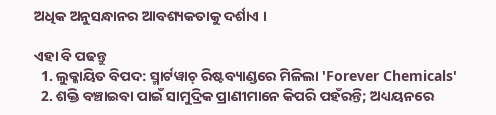ଅଧିକ ଅନୁସନ୍ଧାନର ଆବଶ୍ୟକତାକୁ ଦର୍ଶାଏ ।

ଏହା ବି ପଢନ୍ତୁ
  1. ଲୁକ୍କାୟିତ ବିପଦ: ସ୍ମାର୍ଟୱାଚ୍ ରିଷ୍ଟବ୍ୟାଣ୍ଡରେ ମିଳିଲା 'Forever Chemicals'
  2. ଶକ୍ତି ବଞ୍ଚାଇବା ପାଇଁ ସାମୁଦ୍ରିକ ପ୍ରାଣୀମାନେ କିପରି ପହଁରନ୍ତି; ଅଧ୍ୟୟନରେ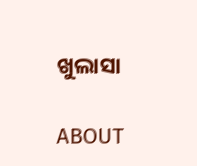ଖୁଲାସା

ABOUT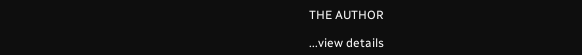THE AUTHOR

...view details